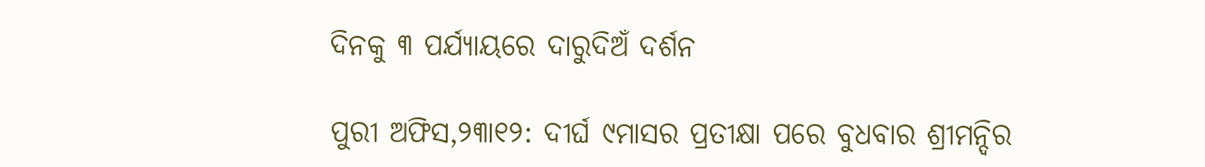ଦିନକୁ ୩ ପର୍ଯ୍ୟାୟରେ ଦାରୁଦିଅଁ ଦର୍ଶନ

ପୁରୀ ଅଫିସ,୨୩ା୧୨: ଦୀର୍ଘ ୯ମାସର ପ୍ରତୀକ୍ଷା ପରେ ବୁଧବାର ଶ୍ରୀମନ୍ଦିର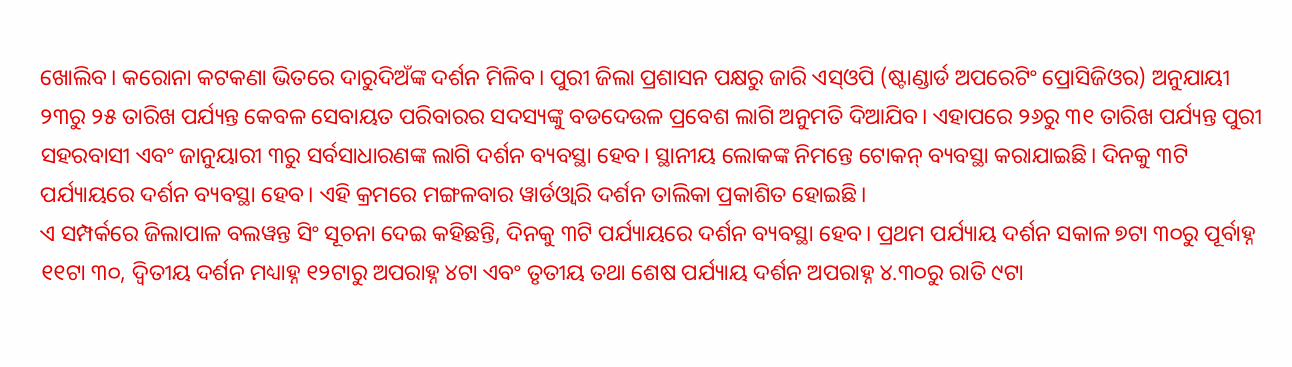ଖୋଲିବ। କରୋନା କଟକଣା ଭିତରେ ଦାରୁଦିଅଁଙ୍କ ଦର୍ଶନ ମିଳିବ। ପୁରୀ ଜିଲା ପ୍ରଶାସନ ପକ୍ଷରୁ ଜାରି ଏସ୍‌ଓପି (ଷ୍ଟାଣ୍ଡାର୍ଡ ଅପରେଟିଂ ପ୍ରୋସିଜିଓର) ଅନୁଯାୟୀ ୨୩ରୁ ୨୫ ତାରିଖ ପର୍ଯ୍ୟନ୍ତ କେବଳ ସେବାୟତ ପରିବାରର ସଦସ୍ୟଙ୍କୁ ବଡଦେଉଳ ପ୍ରବେଶ ଲାଗି ଅନୁମତି ଦିଆଯିବ। ଏହାପରେ ୨୬ରୁ ୩୧ ତାରିଖ ପର୍ଯ୍ୟନ୍ତ ପୁରୀ ସହରବାସୀ ଏବଂ ଜାନୁୟାରୀ ୩ରୁ ସର୍ବସାଧାରଣଙ୍କ ଲାଗି ଦର୍ଶନ ବ୍ୟବସ୍ଥା ହେବ। ସ୍ଥାନୀୟ ଲୋକଙ୍କ ନିମନ୍ତେ ଟୋକନ୍‌ ବ୍ୟବସ୍ଥା କରାଯାଇଛି। ଦିନକୁ ୩ଟି ପର୍ଯ୍ୟାୟରେ ଦର୍ଶନ ବ୍ୟବସ୍ଥା ହେବ। ଏହି କ୍ରମରେ ମଙ୍ଗଳବାର ୱାର୍ଡଓ୍ବାରି ଦର୍ଶନ ତାଲିକା ପ୍ରକାଶିତ ହୋଇଛି।
ଏ ସମ୍ପର୍କରେ ଜିଲାପାଳ ବଲୱନ୍ତ ସିଂ ସୂଚନା ଦେଇ କହିଛନ୍ତି, ଦିନକୁ ୩ଟି ପର୍ଯ୍ୟାୟରେ ଦର୍ଶନ ବ୍ୟବସ୍ଥା ହେବ। ପ୍ରଥମ ପର୍ଯ୍ୟାୟ ଦର୍ଶନ ସକାଳ ୭ଟା ୩୦ରୁ ପୂର୍ବାହ୍ନ ୧୧ଟା ୩୦, ଦ୍ୱିତୀୟ ଦର୍ଶନ ମଧ୍ୟାହ୍ନ ୧୨ଟାରୁ ଅପରାହ୍ନ ୪ଟା ଏବଂ ତୃତୀୟ ତଥା ଶେଷ ପର୍ଯ୍ୟାୟ ଦର୍ଶନ ଅପରାହ୍ନ ୪.୩୦ରୁ ରାତି ୯ଟା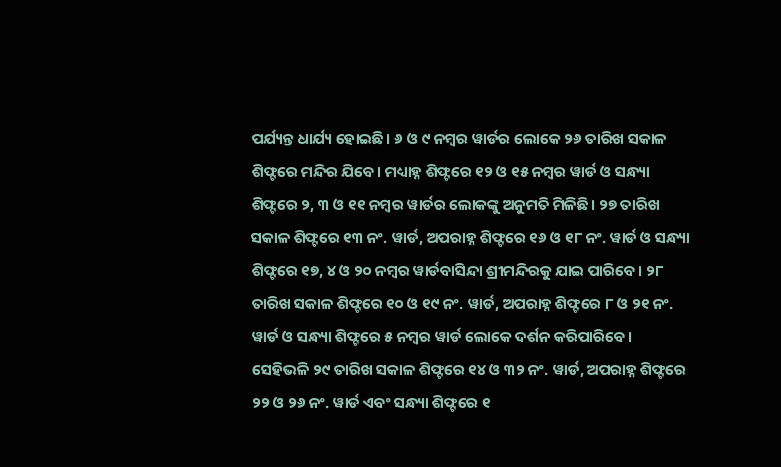ପର୍ଯ୍ୟନ୍ତ ଧାର୍ଯ୍ୟ ହୋଇଛି। ୬ ଓ ୯ ନମ୍ବର ୱାର୍ଡର ଲୋକେ ୨୬ ତାରିଖ ସକାଳ ଶିଫ୍ଟରେ ମନ୍ଦିର ଯିବେ। ମଧ୍ୟାହ୍ନ ଶିଫ୍ଟରେ ୧୨ ଓ ୧୫ ନମ୍ବର ୱାର୍ଡ ଓ ସନ୍ଧ୍ୟା ଶିଫ୍ଟରେ ୨, ୩ ଓ ୧୧ ନମ୍ବର ୱାର୍ଡର ଲୋକଙ୍କୁ ଅନୁମତି ମିଳିଛି। ୨୭ ତାରିଖ ସକାଳ ଶିଫ୍ଟରେ ୧୩ ନଂ. ୱାର୍ଡ, ଅପରାହ୍ନ ଶିଫ୍ଟରେ ୧୬ ଓ ୧୮ ନଂ. ୱାର୍ଡ ଓ ସନ୍ଧ୍ୟା ଶିଫ୍ଟରେ ୧୭, ୪ ଓ ୨୦ ନମ୍ବର ୱାର୍ଡବାସିନ୍ଦା ଶ୍ରୀମନ୍ଦିରକୁ ଯାଇ ପାରିବେ। ୨୮ ତାରିଖ ସକାଳ ଶିଫ୍ଟରେ ୧୦ ଓ ୧୯ ନଂ. ୱାର୍ଡ, ଅପରାହ୍ନ ଶିଫ୍ଟରେ ୮ ଓ ୨୧ ନଂ. ୱାର୍ଡ ଓ ସନ୍ଧ୍ୟା ଶିଫ୍ଟରେ ୫ ନମ୍ବର ୱାର୍ଡ ଲୋକେ ଦର୍ଶନ କରିପାରିବେ। ସେହିଭଳି ୨୯ ତାରିଖ ସକାଳ ଶିଫ୍ଟରେ ୧୪ ଓ ୩୨ ନଂ. ୱାର୍ଡ, ଅପରାହ୍ନ ଶିଫ୍ଟରେ ୨୨ ଓ ୨୬ ନଂ. ୱାର୍ଡ ଏବଂ ସନ୍ଧ୍ୟା ଶିଫ୍ଟରେ ୧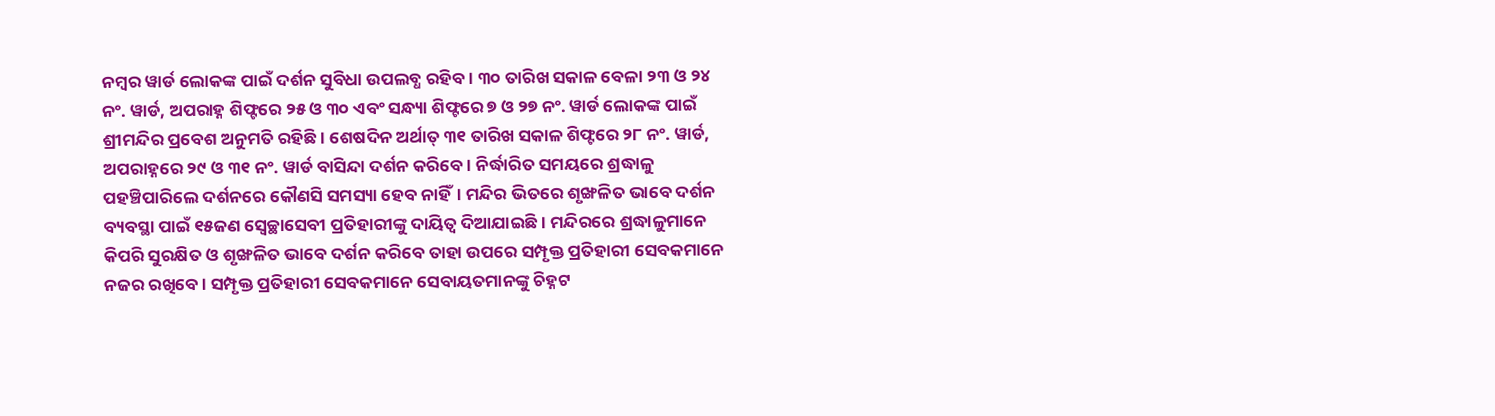ନମ୍ବର ୱାର୍ଡ ଲୋକଙ୍କ ପାଇଁ ଦର୍ଶନ ସୁବିଧା ଉପଲବ୍ଧ ରହିବ। ୩୦ ତାରିଖ ସକାଳ ବେଳା ୨୩ ଓ ୨୪ ନଂ. ୱାର୍ଡ, ଅପରାହ୍ନ ଶିଫ୍ଟରେ ୨୫ ଓ ୩୦ ଏବଂ ସନ୍ଧ୍ୟା ଶିଫ୍ଟରେ ୭ ଓ ୨୭ ନଂ. ୱାର୍ଡ ଲୋକଙ୍କ ପାଇଁ ଶ୍ରୀମନ୍ଦିର ପ୍ରବେଶ ଅନୁମତି ରହିଛି। ଶେଷଦିନ ଅର୍ଥାତ୍‌ ୩୧ ତାରିଖ ସକାଳ ଶିଫ୍ଟରେ ୨୮ ନଂ. ୱାର୍ଡ, ଅପରାହ୍ନରେ ୨୯ ଓ ୩୧ ନଂ. ୱାର୍ଡ ବାସିନ୍ଦା ଦର୍ଶନ କରିବେ। ନିର୍ଦ୍ଧାରିତ ସମୟରେ ଶ୍ରଦ୍ଧାଳୁ ପହଞ୍ଚିପାରିଲେ ଦର୍ଶନରେ କୌଣସି ସମସ୍ୟା ହେବ ନାହିଁ। ମନ୍ଦିର ଭିତରେ ଶୃଙ୍ଖଳିତ ଭାବେ ଦର୍ଶନ ବ୍ୟବସ୍ଥା ପାଇଁ ୧୫ଜଣ ସ୍ବେଚ୍ଛାସେବୀ ପ୍ରତିହାରୀଙ୍କୁ ଦାୟିତ୍ୱ ଦିଆଯାଇଛି। ମନ୍ଦିରରେ ଶ୍ରଦ୍ଧାଳୁମାନେ କିପରି ସୁରକ୍ଷିତ ଓ ଶୃଙ୍ଖଳିତ ଭାବେ ଦର୍ଶନ କରିବେ ତାହା ଉପରେ ସମ୍ପୃକ୍ତ ପ୍ରତିହାରୀ ସେବକମାନେ ନଜର ରଖିବେ। ସମ୍ପୃକ୍ତ ପ୍ରତିହାରୀ ସେବକମାନେ ସେବାୟତମାନଙ୍କୁ ଚିହ୍ନଟ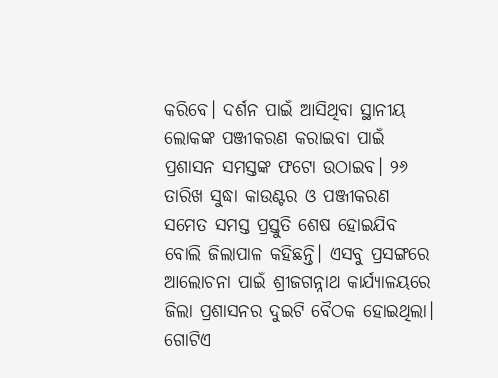କରିବେ। ଦର୍ଶନ ପାଇଁ ଆସିଥିବା ସ୍ଥାନୀୟ ଲୋକଙ୍କ ପଞ୍ଜୀକରଣ କରାଇବା ପାଇଁ ପ୍ରଶାସନ ସମସ୍ତଙ୍କ ଫଟୋ ଉଠାଇବ। ୨୬ ତାରିଖ ସୁଦ୍ଧା କାଉଣ୍ଟର ଓ ପଞ୍ଜୀକରଣ ସମେତ ସମସ୍ତ ପ୍ରସ୍ତୁତି ଶେଷ ହୋଇଯିବ ବୋଲି ଜିଲାପାଳ କହିଛନ୍ତି। ଏସବୁ ପ୍ରସଙ୍ଗରେ ଆଲୋଚନା ପାଇଁ ଶ୍ରୀଜଗନ୍ନାଥ କାର୍ଯ୍ୟାଳୟରେ ଜିଲା ପ୍ରଶାସନର ଦୁଇଟି ବୈଠକ ହୋଇଥିଲା। ଗୋଟିଏ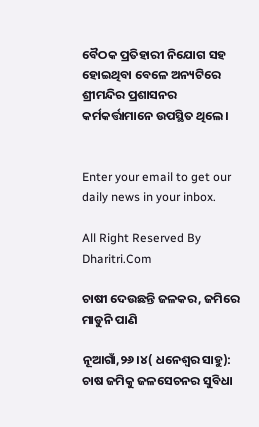ବୈଠକ ପ୍ରତିହାରୀ ନିଯୋଗ ସହ ହୋଇଥିବା ବେଳେ ଅନ୍ୟଟିରେ ଶ୍ରୀମନ୍ଦିର ପ୍ରଶାସନର କର୍ମକର୍ତ୍ତାମାନେ ଉପସ୍ଥିତ ଥିଲେ।


Enter your email to get our daily news in your inbox.

All Right Reserved By Dharitri.Com

ଚାଷୀ ଦେଉଛନ୍ତି ଜଳକର, ଜମିରେ ମାଡୁନି ପାଣି

ନୂଆଗାଁ,୨୬।୪( ଧନେଶ୍ୱର ସାହୁ): ଚାଷ ଜମିକୁ ଜଳସେଚନର ସୁବିଧା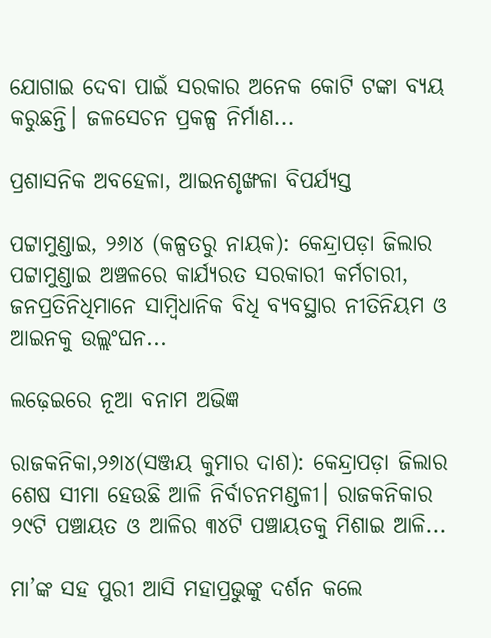ଯୋଗାଇ ଦେବା ପାଇଁ ସରକାର ଅନେକ କୋଟି ଟଙ୍କା ବ୍ୟୟ କରୁଛନ୍ତି। ଜଳସେଚନ ପ୍ରକଳ୍ପ ନିର୍ମାଣ...

ପ୍ରଶାସନିକ ଅବହେଳା, ଆଇନଶୃଙ୍ଖଳା ବିପର୍ଯ୍ୟସ୍ତ

ପଟ୍ଟାମୁଣ୍ଡାଇ, ୨୬ା୪ (କଳ୍ପତରୁ ନାୟକ): କେନ୍ଦ୍ରାପଡ଼ା ଜିଲାର ପଟ୍ଟାମୁଣ୍ଡାଇ ଅଞ୍ଚଳରେ କାର୍ଯ୍ୟରତ ସରକାରୀ କର୍ମଚାରୀ, ଜନପ୍ରତିନିଧିମାନେ ସାମ୍ବିଧାନିକ ବିଧି ବ୍ୟବସ୍ଥାର ନୀତିନିୟମ ଓ ଆଇନକୁ ଉଲ୍ଲଂଘନ...

ଲଢ଼େଇରେ ନୂଆ ବନାମ ଅଭିଜ୍ଞ

ରାଜକନିକା,୨୬ା୪(ସଞ୍ଜୟ କୁମାର ଦାଶ): କେନ୍ଦ୍ରାପଡ଼ା ଜିଲାର ଶେଷ ସୀମା ହେଉଛି ଆଳି ନିର୍ବାଚନମଣ୍ଡଳୀ। ରାଜକନିକାର ୨୯ଟି ପଞ୍ଚାୟତ ଓ ଆଳିର ୩୪ଟି ପଞ୍ଚାୟତକୁ ମିଶାଇ ଆଳି...

ମା’ଙ୍କ ସହ ପୁରୀ ଆସି ମହାପ୍ରଭୁଙ୍କୁ ଦର୍ଶନ କଲେ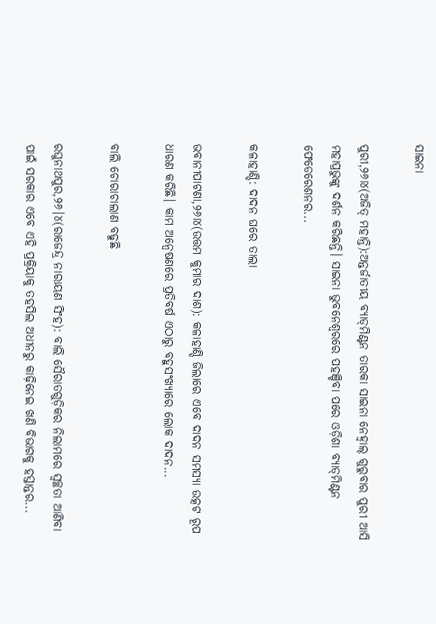ସାଇନା

ପୁରୀ,୨୬ା୪(ଅଜିତ୍‌ ମହାନ୍ତି):ଅନ୍ତର୍ଜାତୀୟ ବ୍ୟାଡ୍‌ମିଣ୍ଟନ ତାରକା ସାଇନା ନେହ୍ବାଲ୍‌ ଗୁରୁବାର ପୁରୀ ଆସି ମହାପ୍ରଭୁଙ୍କୁ ଦର୍ଶନ କରିଛନ୍ତି। ସାଇନା ଭୁବନେଶ୍ୱରରେ ପହଞ୍ଚିବା ପରେ ଓଡ଼ିଶା ବ୍ୟାଡ୍‌ମିଣ୍ଟନ ଫେଡେରେଶନର...

କଳାହାଣ୍ଡି: ଦାଦନ ଘରେ ତାଲା

ଭବାନୀପାଟଣା,୨୬ା୪(ଉତ୍ତମ କୁମାର ଦାଶ): କଳାହାଣ୍ଡି ଜିଲାରେ ଏବେ ଦାଦନ ସମସ୍ୟା ଉତ୍କଟ ରୂପ ଧାରଣ କରିଛି। କାମ ଅନ୍ବେଷଣରେ ପ୍ରତିବର୍ଷ ଏଠାରୁ ବହୁସଂଖ୍ୟାରେ ଲୋକ ଦାଦନ...

ବାଲି ଚୋରାଚାଲାଣ ବଢୁଛି

ରଘୁନାଥପୁର,୨୬।୪(ରାଜେନ୍ଦ୍ର ନାରାୟଣ ସିଂହ): ବାଲି ସୈରାତଗୁଡ଼ିକର ନିଲାମରେ ସ୍ବଚ୍ଛତା ଆଣିବା ପାଇଁ ସରକାର ଏବେ ଏହି ପ୍ରକ୍ରିୟାକୁ ତହସିଲ ଅଧୀନରୁ କାଢ଼ିନେଇ ଖଣି ବିଭାଗକୁ ହସ୍ତାନ୍ତର...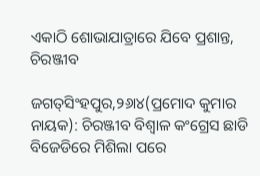ଏକାଠି ଶୋଭାଯାତ୍ରାରେ ଯିବେ ପ୍ରଶାନ୍ତ, ଚିରଞ୍ଜୀବ

ଜଗତ୍‌ସିଂହପୁର,୨୬ା୪(ପ୍ରମୋଦ କୁମାର ନାୟକ): ଚିରଞ୍ଜୀବ ବିଶ୍ୱାଳ କଂଗ୍ରେସ ଛାଡି ବିଜେଡିରେ ମିଶିଲା ପରେ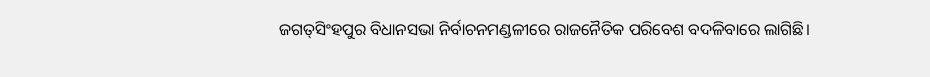ଜଗତ୍‌ସିଂହପୁର ବିଧାନସଭା ନିର୍ବାଚନମଣ୍ଡଳୀରେ ରାଜନୈତିକ ପରିବେଶ ବଦଳିବାରେ ଲାଗିଛି।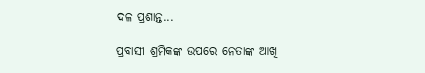ଦଳ ପ୍ରଶାନ୍ତ...

ପ୍ରବାସୀ ଶ୍ରମିକଙ୍କ ଉପରେ ନେତାଙ୍କ ଆଖି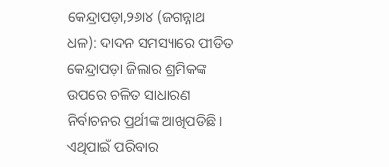କେନ୍ଦ୍ରାପଡ଼ା,୨୬ା୪ (ଜଗନ୍ନାଥ ଧଳ): ଦାଦନ ସମସ୍ୟାରେ ପୀଡିତ କେନ୍ଦ୍ରାପଡ଼ା ଜିଲାର ଶ୍ରମିକଙ୍କ ଉପରେ ଚଳିତ ସାଧାରଣ ନିର୍ବାଚନର ପ୍ରର୍ଥୀଙ୍କ ଆଖିପଡିଛି। ଏଥିପାଇଁ ପରିବାର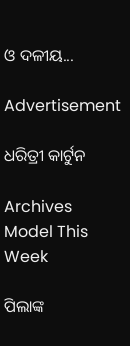ଓ ଦଳୀୟ...

Advertisement

ଧରିତ୍ରୀ କାର୍ଟୁନ

Archives
Model This Week

ପିଲାଙ୍କ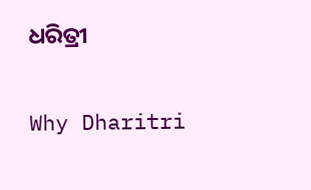ଧରିତ୍ରୀ

Why Dharitri